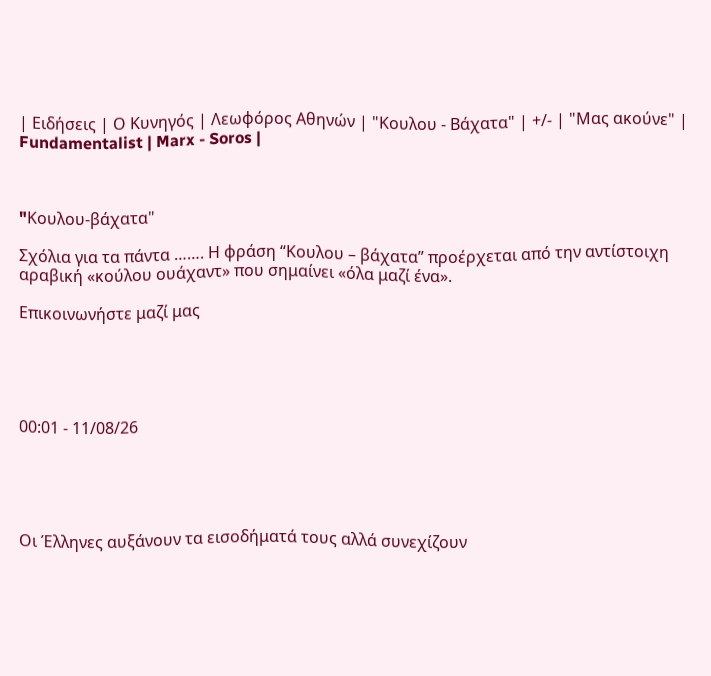| Ειδήσεις | Ο Κυνηγός | Λεωφόρος Αθηνών | "Κουλου - Βάχατα" | +/- | "Μας ακούνε" | Fundamentalist | Marx - Soros |



"Kουλου-βάχατα"

Σχόλια για τα πάντα ……. Η φράση “Κουλου – βάχατα” προέρχεται από την αντίστοιχη αραβική «κούλου ουάχαντ» που σημαίνει «όλα μαζί ένα».

Επικοινωνήστε μαζί μας





00:01 - 11/08/26





Οι Έλληνες αυξάνουν τα εισοδήματά τους αλλά συνεχίζουν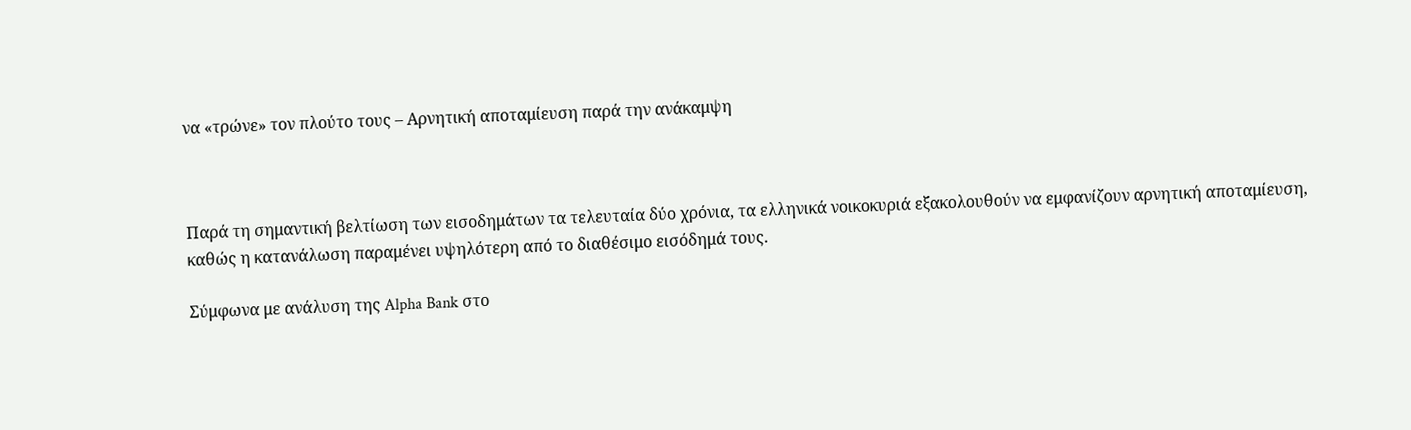να «τρώνε» τον πλούτο τους – Αρνητική αποταμίευση παρά την ανάκαμψη



Παρά τη σημαντική βελτίωση των εισοδημάτων τα τελευταία δύο χρόνια, τα ελληνικά νοικοκυριά εξακολουθούν να εμφανίζουν αρνητική αποταμίευση, καθώς η κατανάλωση παραμένει υψηλότερη από το διαθέσιμο εισόδημά τους.

Σύμφωνα με ανάλυση της Alpha Bank στο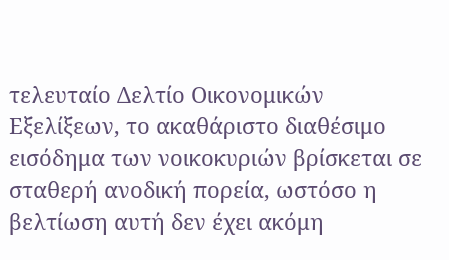τελευταίο Δελτίο Οικονομικών Εξελίξεων, το ακαθάριστο διαθέσιμο εισόδημα των νοικοκυριών βρίσκεται σε σταθερή ανοδική πορεία, ωστόσο η βελτίωση αυτή δεν έχει ακόμη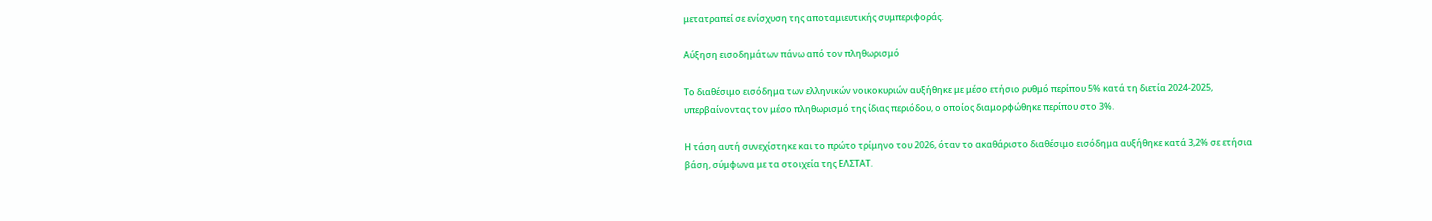μετατραπεί σε ενίσχυση της αποταμιευτικής συμπεριφοράς.

Αύξηση εισοδημάτων πάνω από τον πληθωρισμό

Το διαθέσιμο εισόδημα των ελληνικών νοικοκυριών αυξήθηκε με μέσο ετήσιο ρυθμό περίπου 5% κατά τη διετία 2024-2025, υπερβαίνοντας τον μέσο πληθωρισμό της ίδιας περιόδου, ο οποίος διαμορφώθηκε περίπου στο 3%.

Η τάση αυτή συνεχίστηκε και το πρώτο τρίμηνο του 2026, όταν το ακαθάριστο διαθέσιμο εισόδημα αυξήθηκε κατά 3,2% σε ετήσια βάση, σύμφωνα με τα στοιχεία της ΕΛΣΤΑΤ.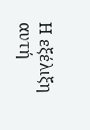Η εξέλιξη αυτή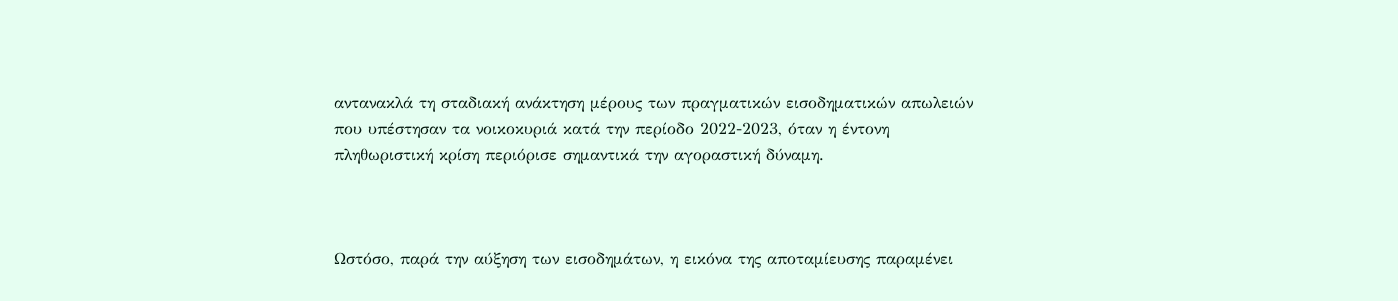αντανακλά τη σταδιακή ανάκτηση μέρους των πραγματικών εισοδηματικών απωλειών που υπέστησαν τα νοικοκυριά κατά την περίοδο 2022-2023, όταν η έντονη πληθωριστική κρίση περιόρισε σημαντικά την αγοραστική δύναμη.



Ωστόσο, παρά την αύξηση των εισοδημάτων, η εικόνα της αποταμίευσης παραμένει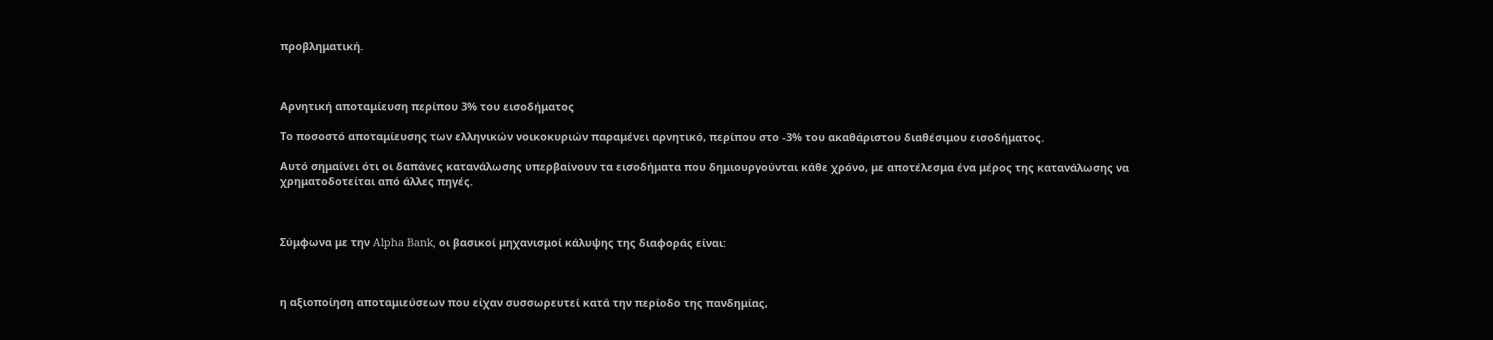προβληματική.



Αρνητική αποταμίευση περίπου 3% του εισοδήματος

Το ποσοστό αποταμίευσης των ελληνικών νοικοκυριών παραμένει αρνητικό, περίπου στο -3% του ακαθάριστου διαθέσιμου εισοδήματος.

Αυτό σημαίνει ότι οι δαπάνες κατανάλωσης υπερβαίνουν τα εισοδήματα που δημιουργούνται κάθε χρόνο, με αποτέλεσμα ένα μέρος της κατανάλωσης να χρηματοδοτείται από άλλες πηγές.



Σύμφωνα με την Alpha Bank, οι βασικοί μηχανισμοί κάλυψης της διαφοράς είναι:



η αξιοποίηση αποταμιεύσεων που είχαν συσσωρευτεί κατά την περίοδο της πανδημίας,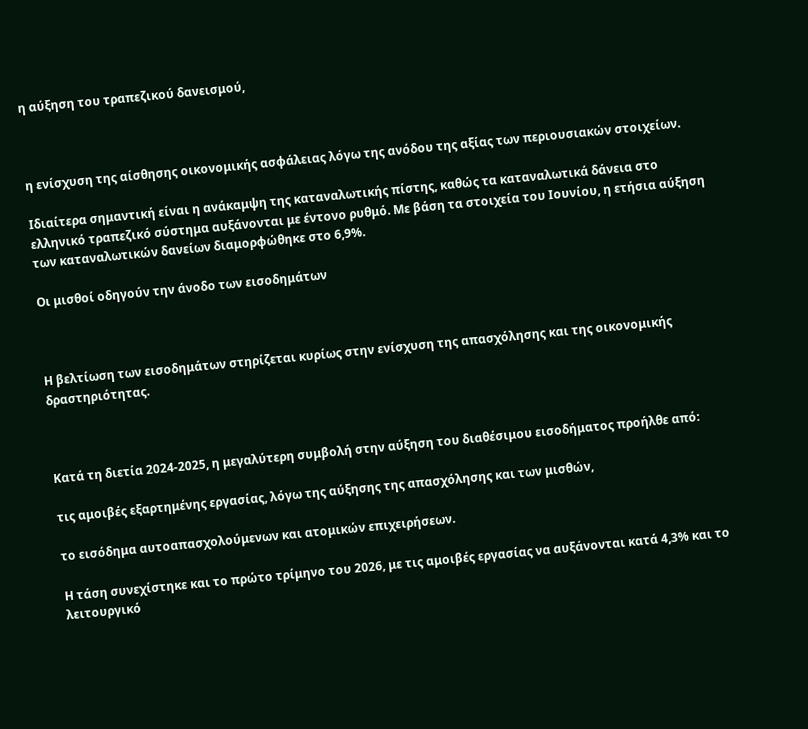η αύξηση του τραπεζικού δανεισμού,



η ενίσχυση της αίσθησης οικονομικής ασφάλειας λόγω της ανόδου της αξίας των περιουσιακών στοιχείων.

Ιδιαίτερα σημαντική είναι η ανάκαμψη της καταναλωτικής πίστης, καθώς τα καταναλωτικά δάνεια στο ελληνικό τραπεζικό σύστημα αυξάνονται με έντονο ρυθμό. Με βάση τα στοιχεία του Ιουνίου, η ετήσια αύξηση των καταναλωτικών δανείων διαμορφώθηκε στο 6,9%.

Οι μισθοί οδηγούν την άνοδο των εισοδημάτων



Η βελτίωση των εισοδημάτων στηρίζεται κυρίως στην ενίσχυση της απασχόλησης και της οικονομικής δραστηριότητας.



Κατά τη διετία 2024-2025, η μεγαλύτερη συμβολή στην αύξηση του διαθέσιμου εισοδήματος προήλθε από:

τις αμοιβές εξαρτημένης εργασίας, λόγω της αύξησης της απασχόλησης και των μισθών,

το εισόδημα αυτοαπασχολούμενων και ατομικών επιχειρήσεων.

Η τάση συνεχίστηκε και το πρώτο τρίμηνο του 2026, με τις αμοιβές εργασίας να αυξάνονται κατά 4,3% και το λειτουργικό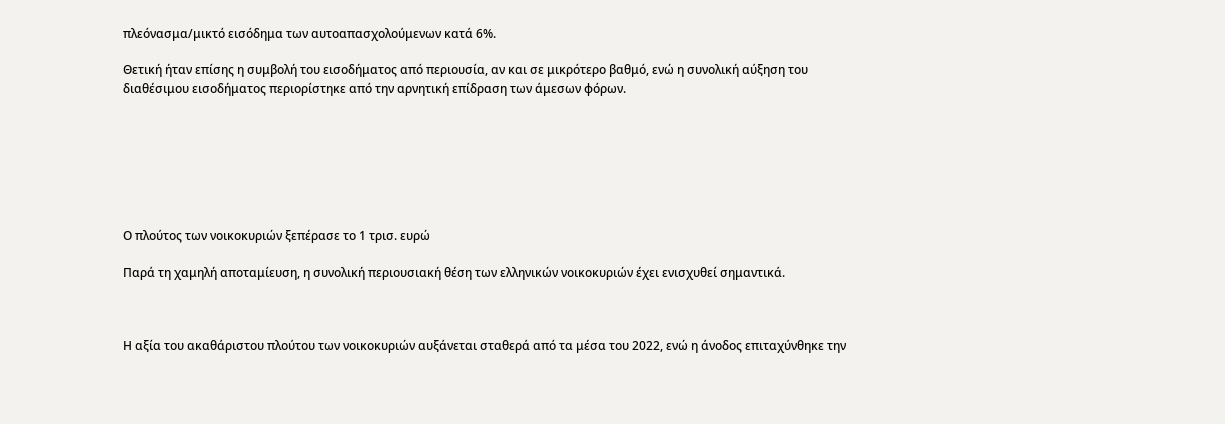πλεόνασμα/μικτό εισόδημα των αυτοαπασχολούμενων κατά 6%.

Θετική ήταν επίσης η συμβολή του εισοδήματος από περιουσία, αν και σε μικρότερο βαθμό, ενώ η συνολική αύξηση του διαθέσιμου εισοδήματος περιορίστηκε από την αρνητική επίδραση των άμεσων φόρων.







Ο πλούτος των νοικοκυριών ξεπέρασε το 1 τρισ. ευρώ

Παρά τη χαμηλή αποταμίευση, η συνολική περιουσιακή θέση των ελληνικών νοικοκυριών έχει ενισχυθεί σημαντικά.



Η αξία του ακαθάριστου πλούτου των νοικοκυριών αυξάνεται σταθερά από τα μέσα του 2022, ενώ η άνοδος επιταχύνθηκε την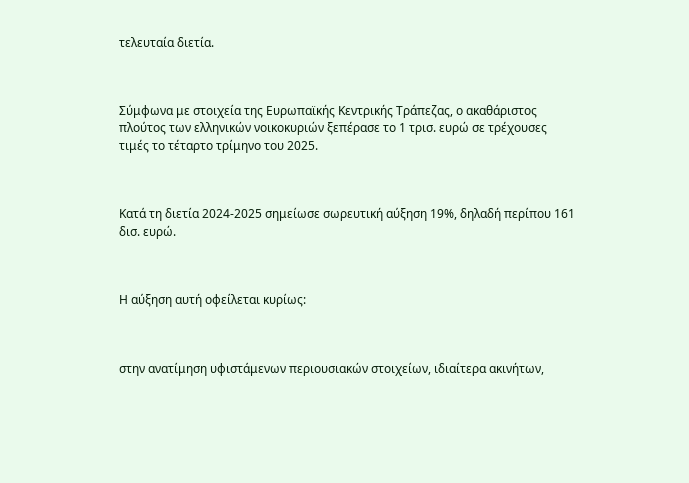τελευταία διετία.



Σύμφωνα με στοιχεία της Ευρωπαϊκής Κεντρικής Τράπεζας, ο ακαθάριστος πλούτος των ελληνικών νοικοκυριών ξεπέρασε το 1 τρισ. ευρώ σε τρέχουσες τιμές το τέταρτο τρίμηνο του 2025.



Κατά τη διετία 2024-2025 σημείωσε σωρευτική αύξηση 19%, δηλαδή περίπου 161 δισ. ευρώ.



Η αύξηση αυτή οφείλεται κυρίως:



στην ανατίμηση υφιστάμενων περιουσιακών στοιχείων, ιδιαίτερα ακινήτων,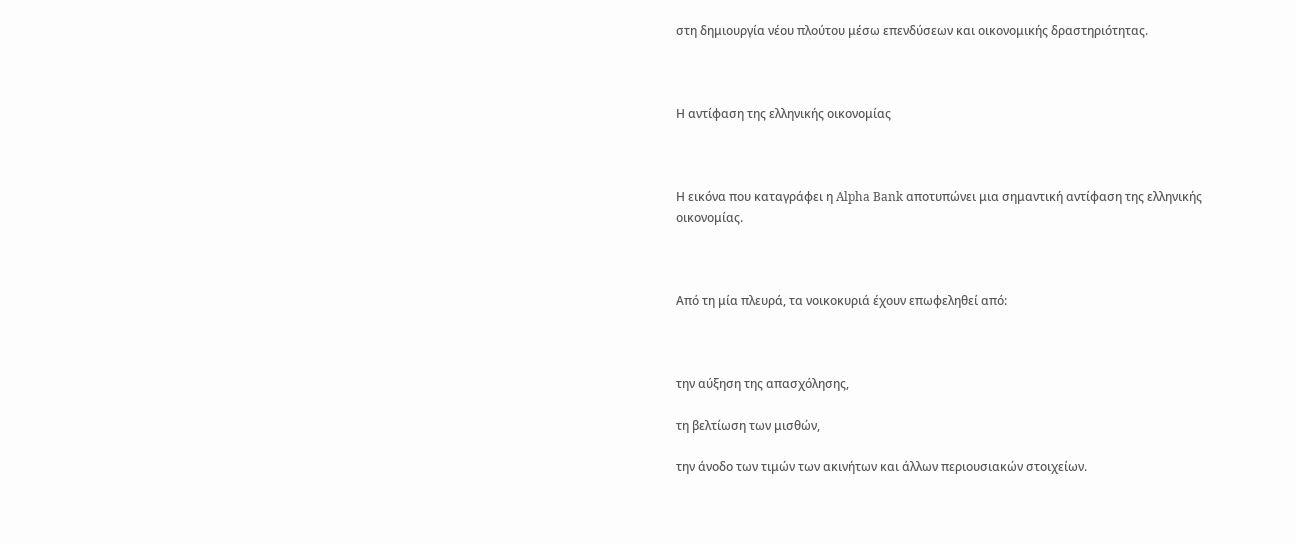στη δημιουργία νέου πλούτου μέσω επενδύσεων και οικονομικής δραστηριότητας.



Η αντίφαση της ελληνικής οικονομίας



Η εικόνα που καταγράφει η Alpha Bank αποτυπώνει μια σημαντική αντίφαση της ελληνικής οικονομίας.



Από τη μία πλευρά, τα νοικοκυριά έχουν επωφεληθεί από:



την αύξηση της απασχόλησης,

τη βελτίωση των μισθών,

την άνοδο των τιμών των ακινήτων και άλλων περιουσιακών στοιχείων.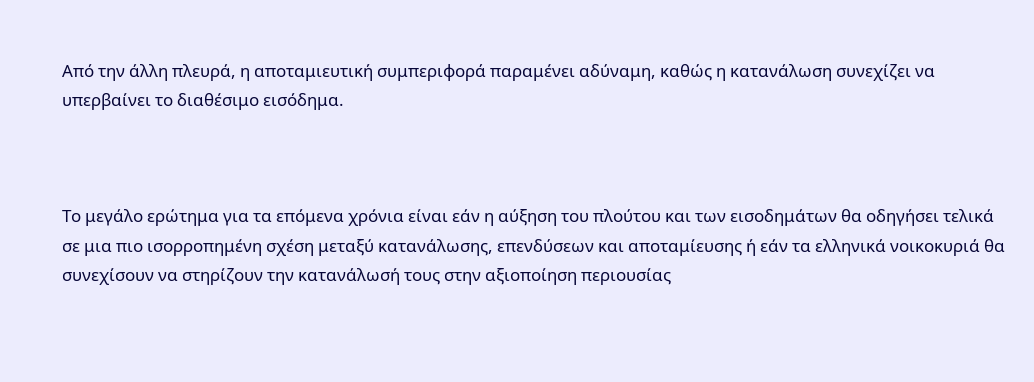Από την άλλη πλευρά, η αποταμιευτική συμπεριφορά παραμένει αδύναμη, καθώς η κατανάλωση συνεχίζει να υπερβαίνει το διαθέσιμο εισόδημα.



Το μεγάλο ερώτημα για τα επόμενα χρόνια είναι εάν η αύξηση του πλούτου και των εισοδημάτων θα οδηγήσει τελικά σε μια πιο ισορροπημένη σχέση μεταξύ κατανάλωσης, επενδύσεων και αποταμίευσης ή εάν τα ελληνικά νοικοκυριά θα συνεχίσουν να στηρίζουν την κατανάλωσή τους στην αξιοποίηση περιουσίας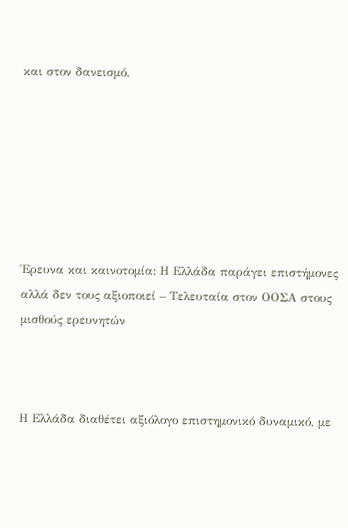και στον δανεισμό.







Έρευνα και καινοτομία: Η Ελλάδα παράγει επιστήμονες αλλά δεν τους αξιοποιεί – Τελευταία στον ΟΟΣΑ στους μισθούς ερευνητών



Η Ελλάδα διαθέτει αξιόλογο επιστημονικό δυναμικό, με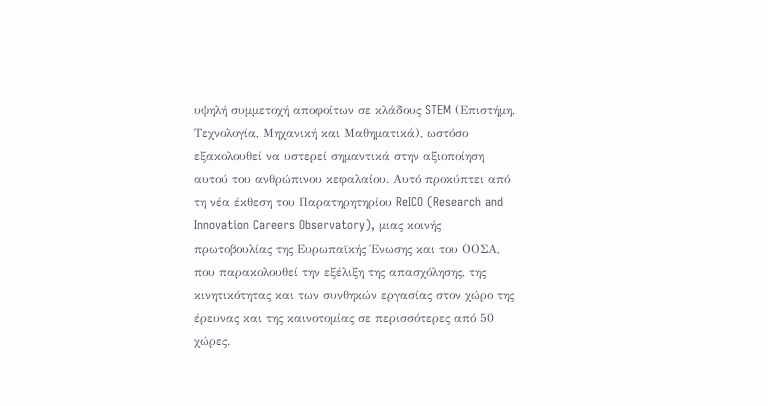υψηλή συμμετοχή αποφοίτων σε κλάδους STEM (Επιστήμη, Τεχνολογία, Μηχανική και Μαθηματικά), ωστόσο εξακολουθεί να υστερεί σημαντικά στην αξιοποίηση αυτού του ανθρώπινου κεφαλαίου. Αυτό προκύπτει από τη νέα έκθεση του Παρατηρητηρίου ReICO (Research and Innovation Careers Observatory), μιας κοινής πρωτοβουλίας της Ευρωπαϊκής Ένωσης και του ΟΟΣΑ, που παρακολουθεί την εξέλιξη της απασχόλησης, της κινητικότητας και των συνθηκών εργασίας στον χώρο της έρευνας και της καινοτομίας σε περισσότερες από 50 χώρες.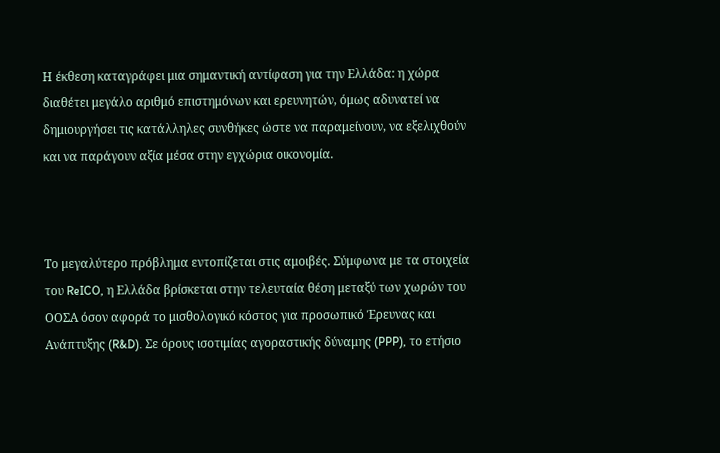Η έκθεση καταγράφει μια σημαντική αντίφαση για την Ελλάδα: η χώρα διαθέτει μεγάλο αριθμό επιστημόνων και ερευνητών, όμως αδυνατεί να δημιουργήσει τις κατάλληλες συνθήκες ώστε να παραμείνουν, να εξελιχθούν και να παράγουν αξία μέσα στην εγχώρια οικονομία.



Το μεγαλύτερο πρόβλημα εντοπίζεται στις αμοιβές. Σύμφωνα με τα στοιχεία του ReICO, η Ελλάδα βρίσκεται στην τελευταία θέση μεταξύ των χωρών του ΟΟΣΑ όσον αφορά το μισθολογικό κόστος για προσωπικό Έρευνας και Ανάπτυξης (R&D). Σε όρους ισοτιμίας αγοραστικής δύναμης (PPP), το ετήσιο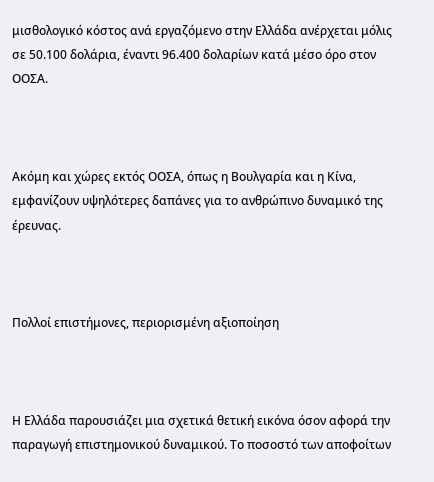μισθολογικό κόστος ανά εργαζόμενο στην Ελλάδα ανέρχεται μόλις σε 50.100 δολάρια, έναντι 96.400 δολαρίων κατά μέσο όρο στον ΟΟΣΑ.



Ακόμη και χώρες εκτός ΟΟΣΑ, όπως η Βουλγαρία και η Κίνα, εμφανίζουν υψηλότερες δαπάνες για το ανθρώπινο δυναμικό της έρευνας.



Πολλοί επιστήμονες, περιορισμένη αξιοποίηση



Η Ελλάδα παρουσιάζει μια σχετικά θετική εικόνα όσον αφορά την παραγωγή επιστημονικού δυναμικού. Το ποσοστό των αποφοίτων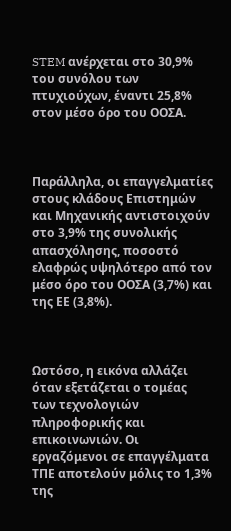STEM ανέρχεται στο 30,9% του συνόλου των πτυχιούχων, έναντι 25,8% στον μέσο όρο του ΟΟΣΑ.



Παράλληλα, οι επαγγελματίες στους κλάδους Επιστημών και Μηχανικής αντιστοιχούν στο 3,9% της συνολικής απασχόλησης, ποσοστό ελαφρώς υψηλότερο από τον μέσο όρο του ΟΟΣΑ (3,7%) και της ΕΕ (3,8%).



Ωστόσο, η εικόνα αλλάζει όταν εξετάζεται ο τομέας των τεχνολογιών πληροφορικής και επικοινωνιών. Οι εργαζόμενοι σε επαγγέλματα ΤΠΕ αποτελούν μόλις το 1,3% της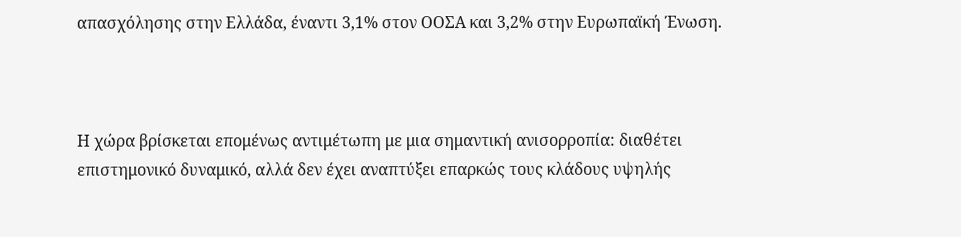απασχόλησης στην Ελλάδα, έναντι 3,1% στον ΟΟΣΑ και 3,2% στην Ευρωπαϊκή Ένωση.



Η χώρα βρίσκεται επομένως αντιμέτωπη με μια σημαντική ανισορροπία: διαθέτει επιστημονικό δυναμικό, αλλά δεν έχει αναπτύξει επαρκώς τους κλάδους υψηλής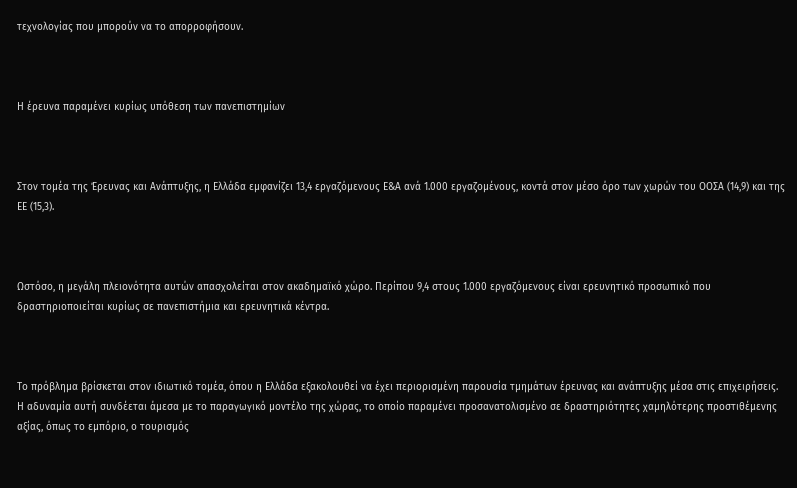τεχνολογίας που μπορούν να το απορροφήσουν.



Η έρευνα παραμένει κυρίως υπόθεση των πανεπιστημίων



Στον τομέα της Έρευνας και Ανάπτυξης, η Ελλάδα εμφανίζει 13,4 εργαζόμενους Ε&Α ανά 1.000 εργαζομένους, κοντά στον μέσο όρο των χωρών του ΟΟΣΑ (14,9) και της ΕΕ (15,3).



Ωστόσο, η μεγάλη πλειονότητα αυτών απασχολείται στον ακαδημαϊκό χώρο. Περίπου 9,4 στους 1.000 εργαζόμενους είναι ερευνητικό προσωπικό που δραστηριοποιείται κυρίως σε πανεπιστήμια και ερευνητικά κέντρα.



Το πρόβλημα βρίσκεται στον ιδιωτικό τομέα, όπου η Ελλάδα εξακολουθεί να έχει περιορισμένη παρουσία τμημάτων έρευνας και ανάπτυξης μέσα στις επιχειρήσεις. Η αδυναμία αυτή συνδέεται άμεσα με το παραγωγικό μοντέλο της χώρας, το οποίο παραμένει προσανατολισμένο σε δραστηριότητες χαμηλότερης προστιθέμενης αξίας, όπως το εμπόριο, ο τουρισμός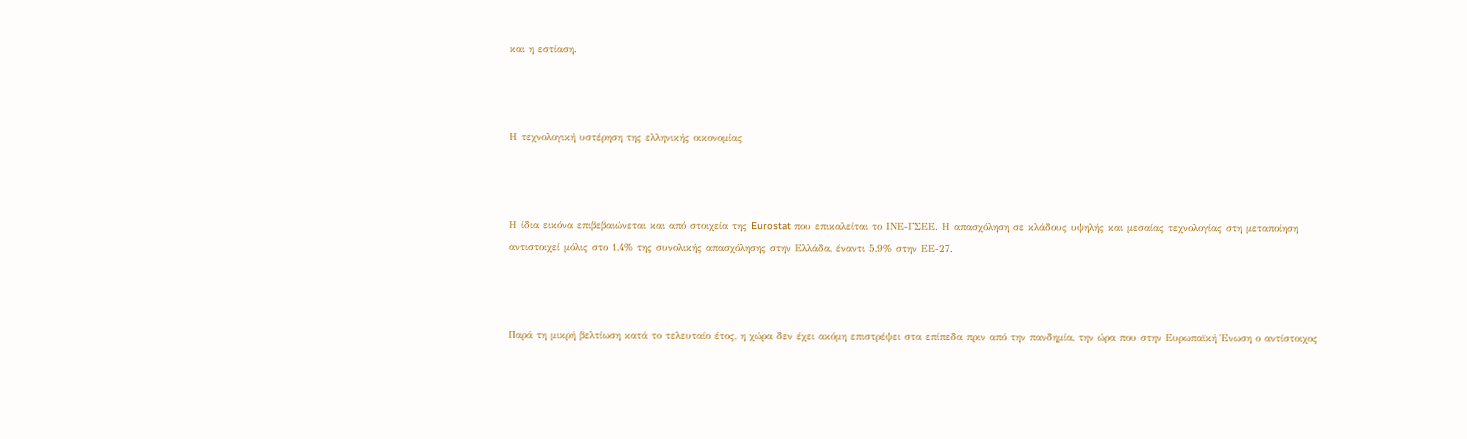και η εστίαση.



Η τεχνολογική υστέρηση της ελληνικής οικονομίας



Η ίδια εικόνα επιβεβαιώνεται και από στοιχεία της Eurostat που επικαλείται το ΙΝΕ-ΓΣΕΕ. Η απασχόληση σε κλάδους υψηλής και μεσαίας τεχνολογίας στη μεταποίηση αντιστοιχεί μόλις στο 1,4% της συνολικής απασχόλησης στην Ελλάδα, έναντι 5,9% στην ΕΕ-27.



Παρά τη μικρή βελτίωση κατά το τελευταίο έτος, η χώρα δεν έχει ακόμη επιστρέψει στα επίπεδα πριν από την πανδημία, την ώρα που στην Ευρωπαϊκή Ένωση ο αντίστοιχος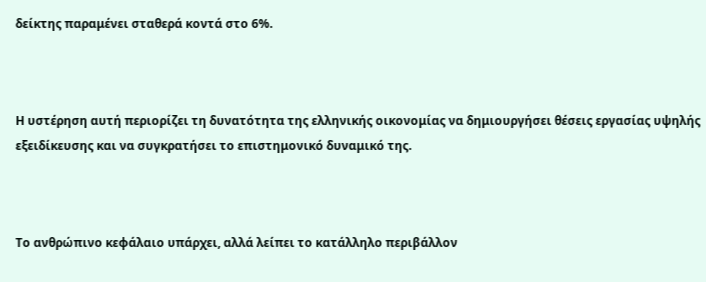δείκτης παραμένει σταθερά κοντά στο 6%.



Η υστέρηση αυτή περιορίζει τη δυνατότητα της ελληνικής οικονομίας να δημιουργήσει θέσεις εργασίας υψηλής εξειδίκευσης και να συγκρατήσει το επιστημονικό δυναμικό της.



Το ανθρώπινο κεφάλαιο υπάρχει, αλλά λείπει το κατάλληλο περιβάλλον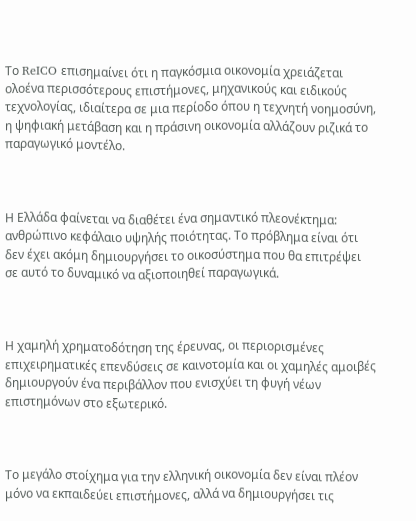Το ReICO επισημαίνει ότι η παγκόσμια οικονομία χρειάζεται ολοένα περισσότερους επιστήμονες, μηχανικούς και ειδικούς τεχνολογίας, ιδιαίτερα σε μια περίοδο όπου η τεχνητή νοημοσύνη, η ψηφιακή μετάβαση και η πράσινη οικονομία αλλάζουν ριζικά το παραγωγικό μοντέλο.



Η Ελλάδα φαίνεται να διαθέτει ένα σημαντικό πλεονέκτημα: ανθρώπινο κεφάλαιο υψηλής ποιότητας. Το πρόβλημα είναι ότι δεν έχει ακόμη δημιουργήσει το οικοσύστημα που θα επιτρέψει σε αυτό το δυναμικό να αξιοποιηθεί παραγωγικά.



Η χαμηλή χρηματοδότηση της έρευνας, οι περιορισμένες επιχειρηματικές επενδύσεις σε καινοτομία και οι χαμηλές αμοιβές δημιουργούν ένα περιβάλλον που ενισχύει τη φυγή νέων επιστημόνων στο εξωτερικό.



Το μεγάλο στοίχημα για την ελληνική οικονομία δεν είναι πλέον μόνο να εκπαιδεύει επιστήμονες, αλλά να δημιουργήσει τις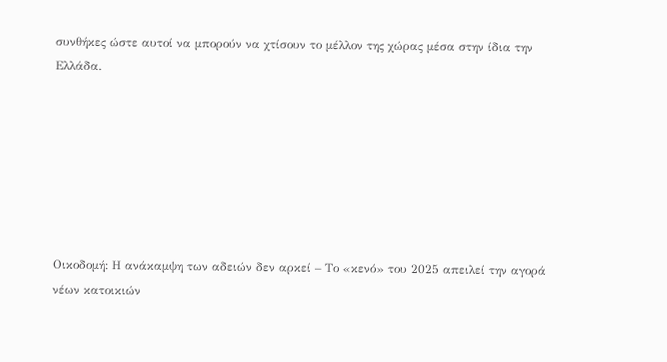συνθήκες ώστε αυτοί να μπορούν να χτίσουν το μέλλον της χώρας μέσα στην ίδια την Ελλάδα.







Οικοδομή: Η ανάκαμψη των αδειών δεν αρκεί – Το «κενό» του 2025 απειλεί την αγορά νέων κατοικιών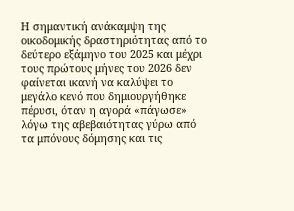Η σημαντική ανάκαμψη της οικοδομικής δραστηριότητας από το δεύτερο εξάμηνο του 2025 και μέχρι τους πρώτους μήνες του 2026 δεν φαίνεται ικανή να καλύψει το μεγάλο κενό που δημιουργήθηκε πέρυσι, όταν η αγορά «πάγωσε» λόγω της αβεβαιότητας γύρω από τα μπόνους δόμησης και τις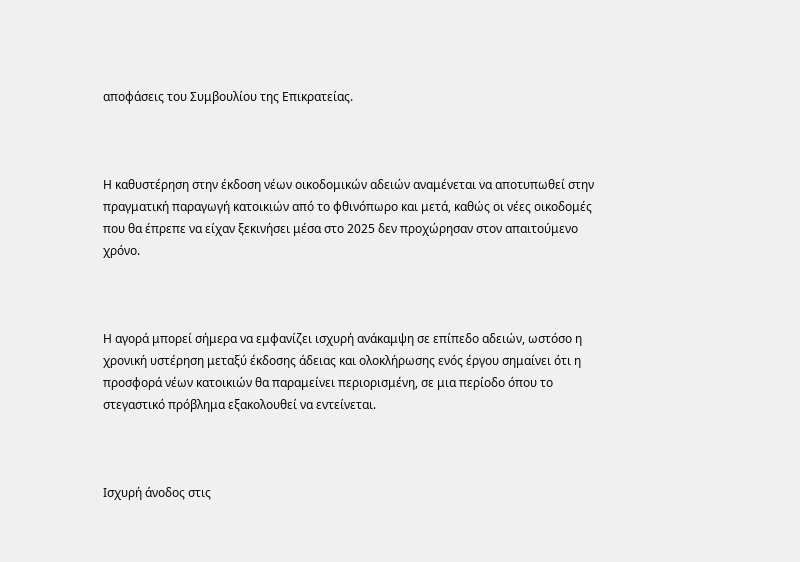αποφάσεις του Συμβουλίου της Επικρατείας.



Η καθυστέρηση στην έκδοση νέων οικοδομικών αδειών αναμένεται να αποτυπωθεί στην πραγματική παραγωγή κατοικιών από το φθινόπωρο και μετά, καθώς οι νέες οικοδομές που θα έπρεπε να είχαν ξεκινήσει μέσα στο 2025 δεν προχώρησαν στον απαιτούμενο χρόνο.



Η αγορά μπορεί σήμερα να εμφανίζει ισχυρή ανάκαμψη σε επίπεδο αδειών, ωστόσο η χρονική υστέρηση μεταξύ έκδοσης άδειας και ολοκλήρωσης ενός έργου σημαίνει ότι η προσφορά νέων κατοικιών θα παραμείνει περιορισμένη, σε μια περίοδο όπου το στεγαστικό πρόβλημα εξακολουθεί να εντείνεται.



Ισχυρή άνοδος στις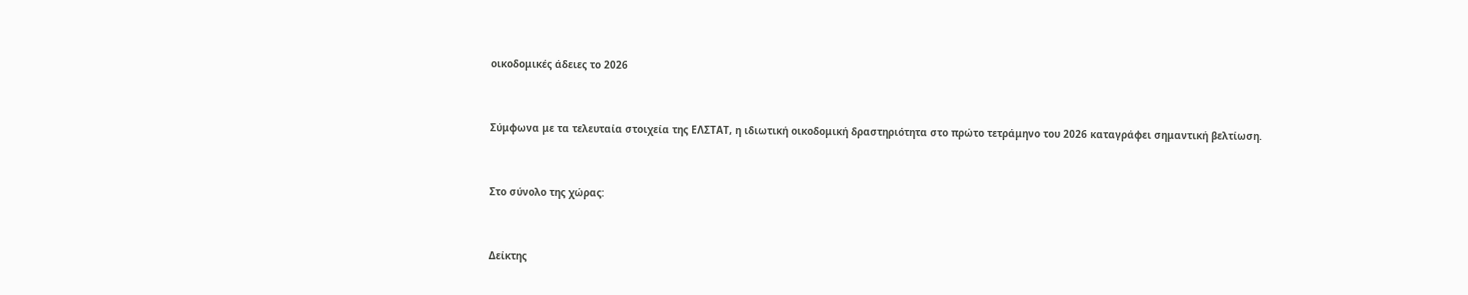οικοδομικές άδειες το 2026



Σύμφωνα με τα τελευταία στοιχεία της ΕΛΣΤΑΤ, η ιδιωτική οικοδομική δραστηριότητα στο πρώτο τετράμηνο του 2026 καταγράφει σημαντική βελτίωση.



Στο σύνολο της χώρας:



Δείκτης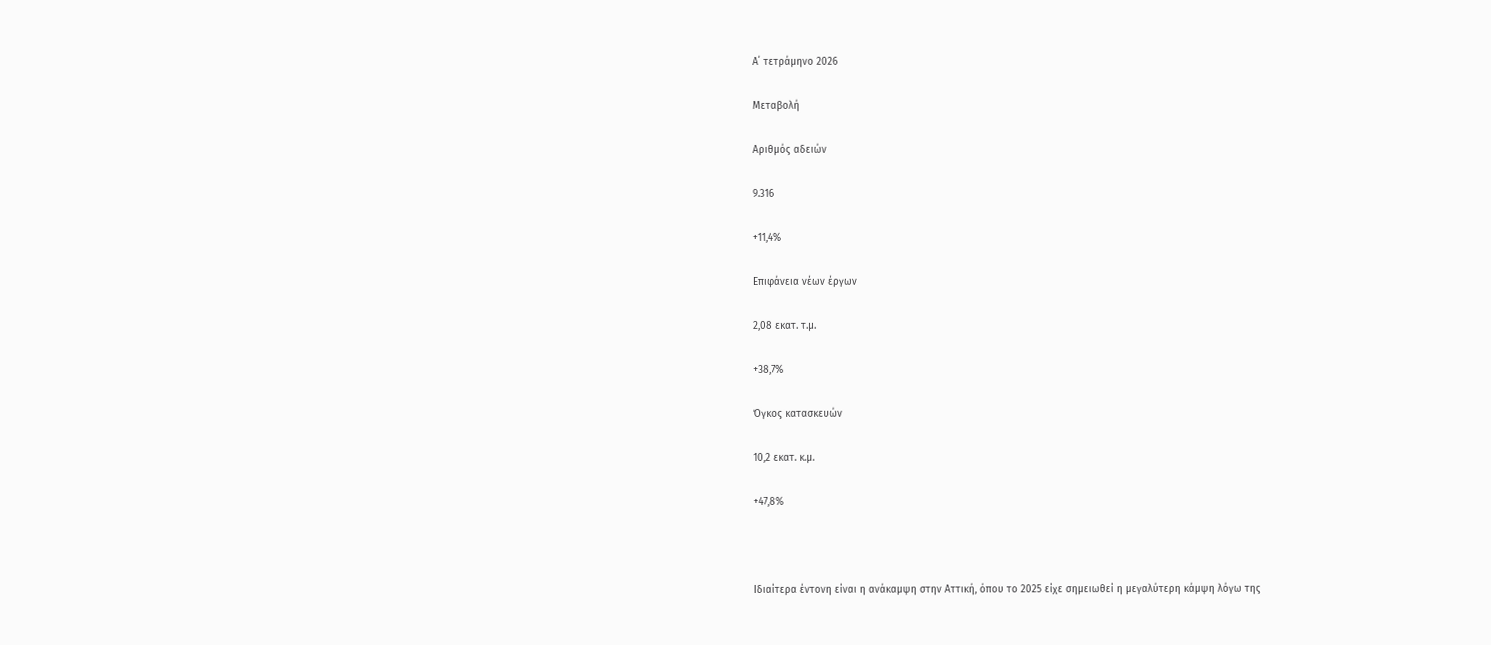Α΄ τετράμηνο 2026

Μεταβολή

Αριθμός αδειών

9.316

+11,4%

Επιφάνεια νέων έργων

2,08 εκατ. τ.μ.

+38,7%

Όγκος κατασκευών

10,2 εκατ. κ.μ.

+47,8%



Ιδιαίτερα έντονη είναι η ανάκαμψη στην Αττική, όπου το 2025 είχε σημειωθεί η μεγαλύτερη κάμψη λόγω της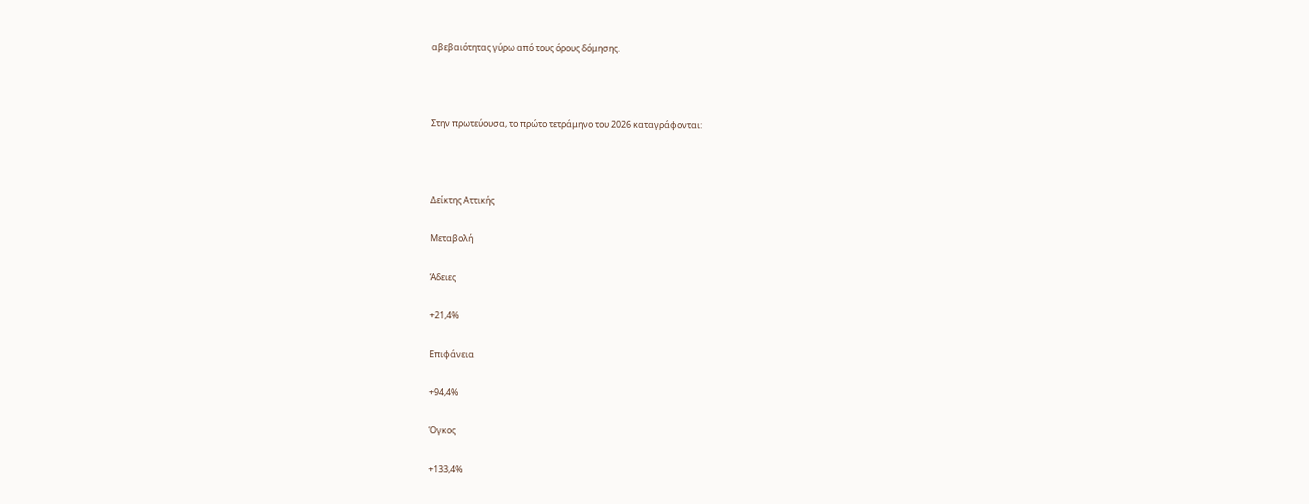αβεβαιότητας γύρω από τους όρους δόμησης.



Στην πρωτεύουσα, το πρώτο τετράμηνο του 2026 καταγράφονται:



Δείκτης Αττικής

Μεταβολή

Άδειες

+21,4%

Επιφάνεια

+94,4%

Όγκος

+133,4%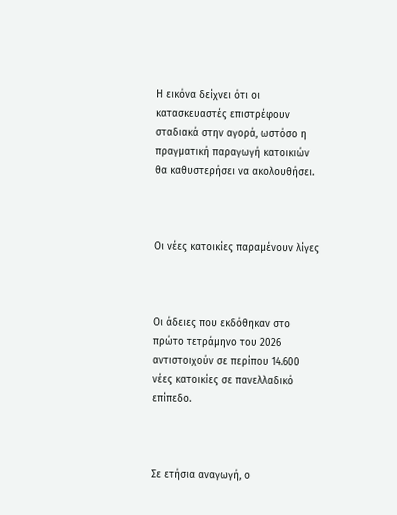Η εικόνα δείχνει ότι οι κατασκευαστές επιστρέφουν σταδιακά στην αγορά, ωστόσο η πραγματική παραγωγή κατοικιών θα καθυστερήσει να ακολουθήσει.



Οι νέες κατοικίες παραμένουν λίγες



Οι άδειες που εκδόθηκαν στο πρώτο τετράμηνο του 2026 αντιστοιχούν σε περίπου 14.600 νέες κατοικίες σε πανελλαδικό επίπεδο.



Σε ετήσια αναγωγή, ο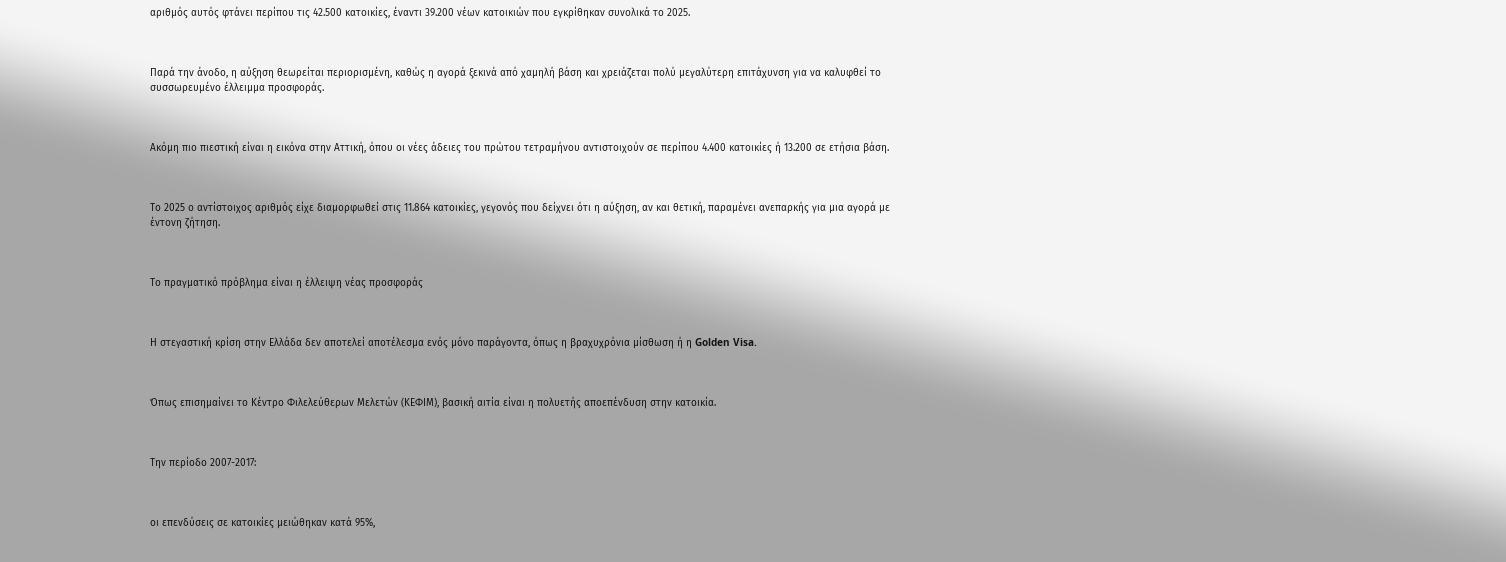αριθμός αυτός φτάνει περίπου τις 42.500 κατοικίες, έναντι 39.200 νέων κατοικιών που εγκρίθηκαν συνολικά το 2025.



Παρά την άνοδο, η αύξηση θεωρείται περιορισμένη, καθώς η αγορά ξεκινά από χαμηλή βάση και χρειάζεται πολύ μεγαλύτερη επιτάχυνση για να καλυφθεί το συσσωρευμένο έλλειμμα προσφοράς.



Ακόμη πιο πιεστική είναι η εικόνα στην Αττική, όπου οι νέες άδειες του πρώτου τετραμήνου αντιστοιχούν σε περίπου 4.400 κατοικίες ή 13.200 σε ετήσια βάση.



Το 2025 ο αντίστοιχος αριθμός είχε διαμορφωθεί στις 11.864 κατοικίες, γεγονός που δείχνει ότι η αύξηση, αν και θετική, παραμένει ανεπαρκής για μια αγορά με έντονη ζήτηση.



Το πραγματικό πρόβλημα είναι η έλλειψη νέας προσφοράς



Η στεγαστική κρίση στην Ελλάδα δεν αποτελεί αποτέλεσμα ενός μόνο παράγοντα, όπως η βραχυχρόνια μίσθωση ή η Golden Visa.



Όπως επισημαίνει το Κέντρο Φιλελεύθερων Μελετών (ΚΕΦΙΜ), βασική αιτία είναι η πολυετής αποεπένδυση στην κατοικία.



Την περίοδο 2007-2017:



οι επενδύσεις σε κατοικίες μειώθηκαν κατά 95%,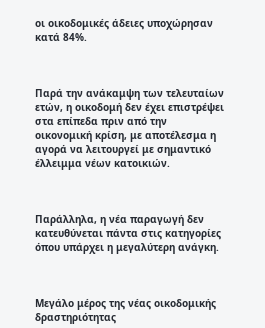οι οικοδομικές άδειες υποχώρησαν κατά 84%.



Παρά την ανάκαμψη των τελευταίων ετών, η οικοδομή δεν έχει επιστρέψει στα επίπεδα πριν από την οικονομική κρίση, με αποτέλεσμα η αγορά να λειτουργεί με σημαντικό έλλειμμα νέων κατοικιών.



Παράλληλα, η νέα παραγωγή δεν κατευθύνεται πάντα στις κατηγορίες όπου υπάρχει η μεγαλύτερη ανάγκη.



Μεγάλο μέρος της νέας οικοδομικής δραστηριότητας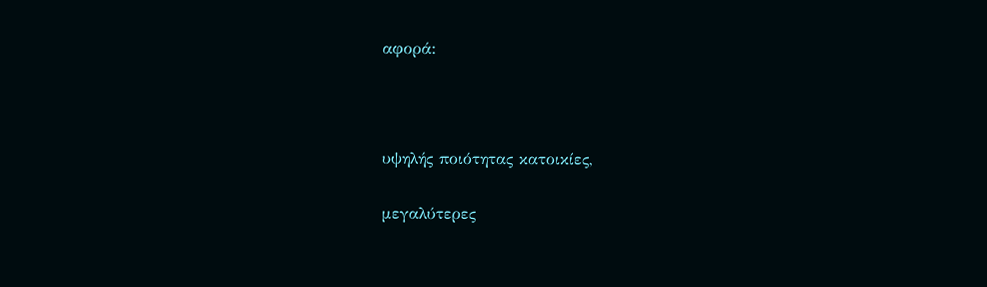αφορά:



υψηλής ποιότητας κατοικίες,

μεγαλύτερες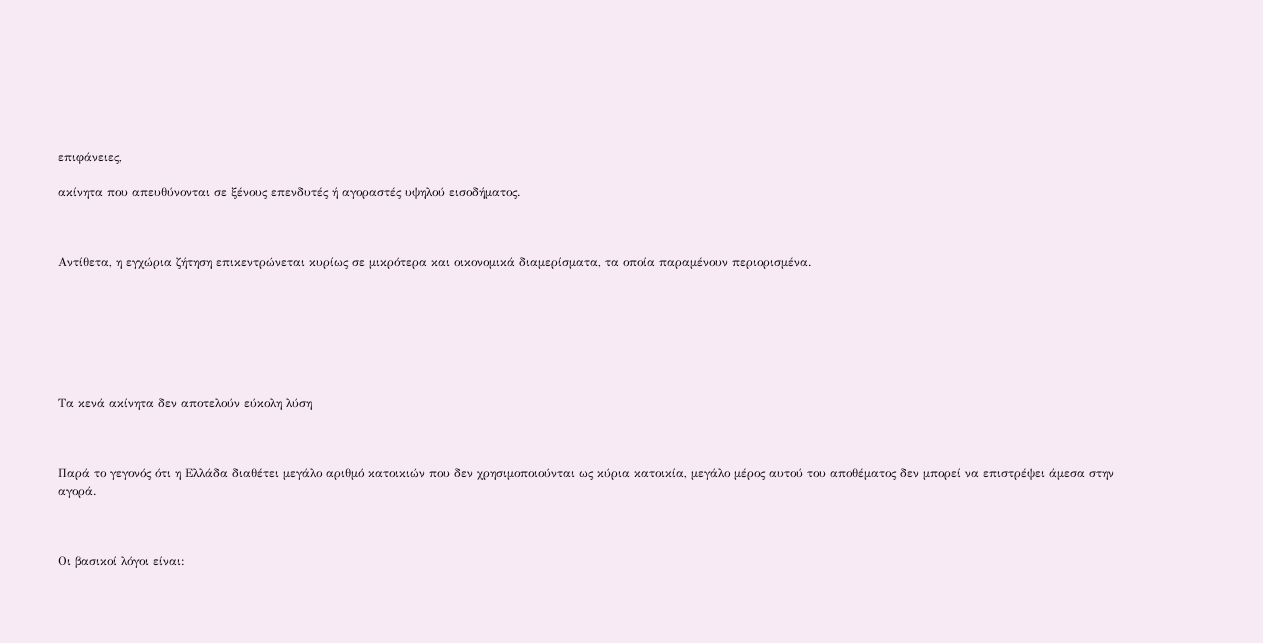επιφάνειες,

ακίνητα που απευθύνονται σε ξένους επενδυτές ή αγοραστές υψηλού εισοδήματος.



Αντίθετα, η εγχώρια ζήτηση επικεντρώνεται κυρίως σε μικρότερα και οικονομικά διαμερίσματα, τα οποία παραμένουν περιορισμένα.







Τα κενά ακίνητα δεν αποτελούν εύκολη λύση



Παρά το γεγονός ότι η Ελλάδα διαθέτει μεγάλο αριθμό κατοικιών που δεν χρησιμοποιούνται ως κύρια κατοικία, μεγάλο μέρος αυτού του αποθέματος δεν μπορεί να επιστρέψει άμεσα στην αγορά.



Οι βασικοί λόγοι είναι: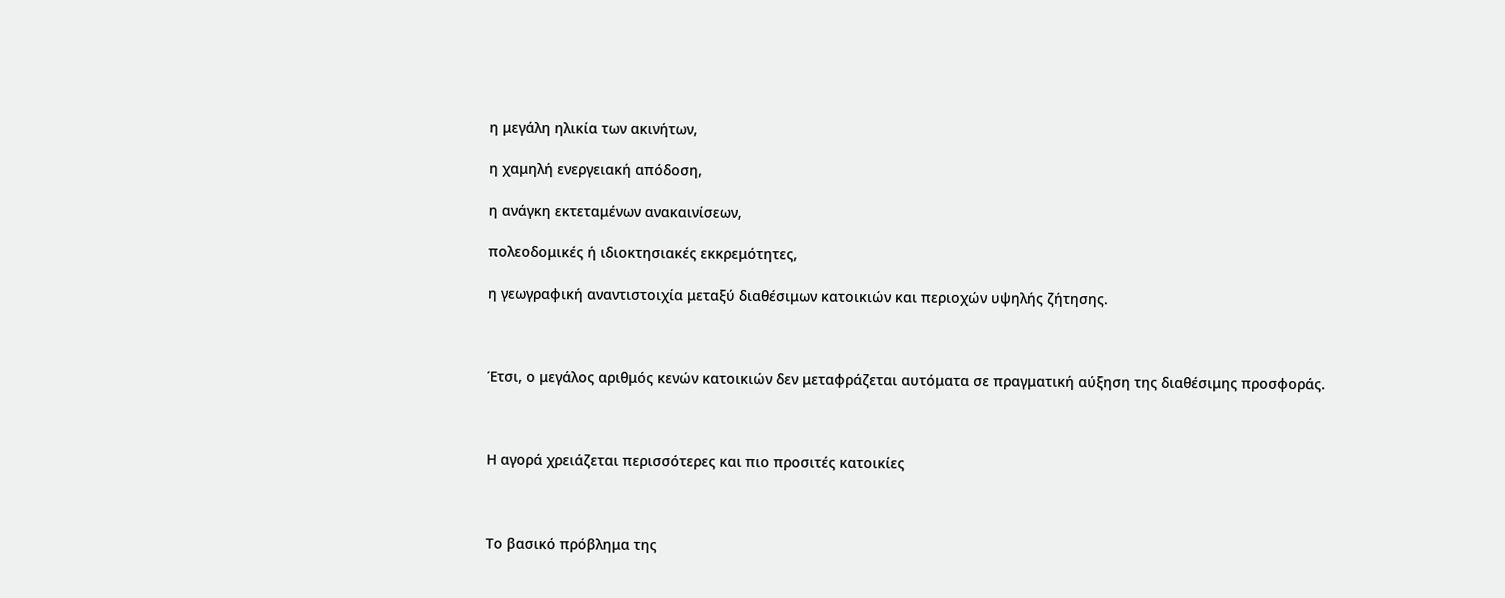η μεγάλη ηλικία των ακινήτων,

η χαμηλή ενεργειακή απόδοση,

η ανάγκη εκτεταμένων ανακαινίσεων,

πολεοδομικές ή ιδιοκτησιακές εκκρεμότητες,

η γεωγραφική αναντιστοιχία μεταξύ διαθέσιμων κατοικιών και περιοχών υψηλής ζήτησης.



Έτσι, ο μεγάλος αριθμός κενών κατοικιών δεν μεταφράζεται αυτόματα σε πραγματική αύξηση της διαθέσιμης προσφοράς.



Η αγορά χρειάζεται περισσότερες και πιο προσιτές κατοικίες



Το βασικό πρόβλημα της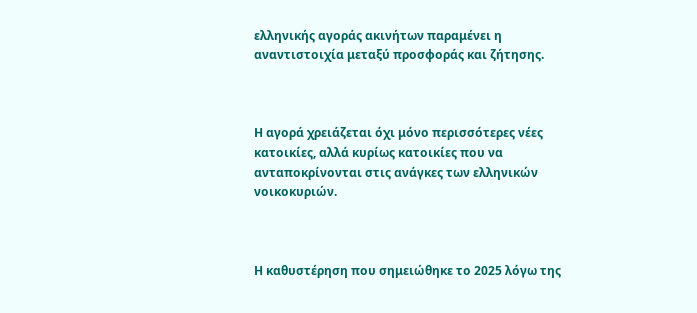ελληνικής αγοράς ακινήτων παραμένει η αναντιστοιχία μεταξύ προσφοράς και ζήτησης.



Η αγορά χρειάζεται όχι μόνο περισσότερες νέες κατοικίες, αλλά κυρίως κατοικίες που να ανταποκρίνονται στις ανάγκες των ελληνικών νοικοκυριών.



Η καθυστέρηση που σημειώθηκε το 2025 λόγω της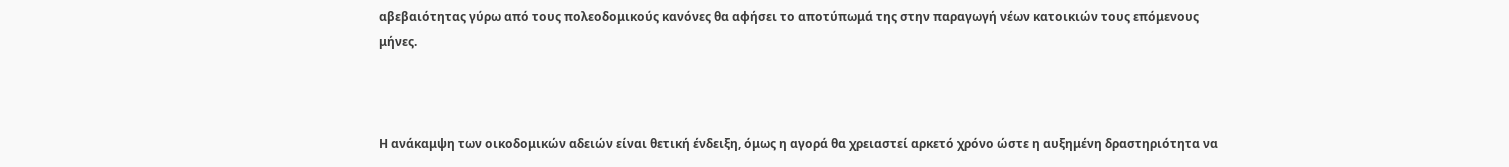αβεβαιότητας γύρω από τους πολεοδομικούς κανόνες θα αφήσει το αποτύπωμά της στην παραγωγή νέων κατοικιών τους επόμενους μήνες.



Η ανάκαμψη των οικοδομικών αδειών είναι θετική ένδειξη, όμως η αγορά θα χρειαστεί αρκετό χρόνο ώστε η αυξημένη δραστηριότητα να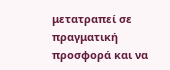μετατραπεί σε πραγματική προσφορά και να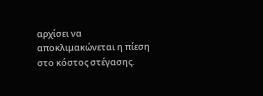αρχίσει να αποκλιμακώνεται η πίεση στο κόστος στέγασης.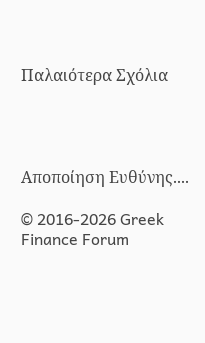Παλαιότερα Σχόλια




Αποποίηση Ευθύνης....

© 2016-2026 Greek Finance Forum